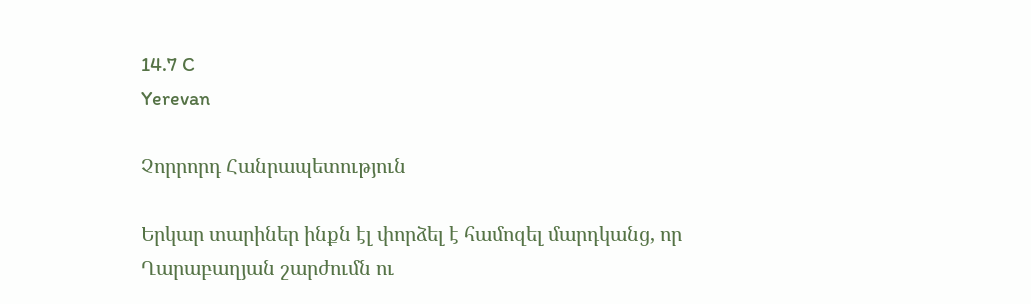14.7 C
Yerevan

Չորրորդ Հանրապետություն

Երկար տարիներ ինքն էլ փորձել է համոզել մարդկանց, որ Ղարաբաղյան շարժումն ու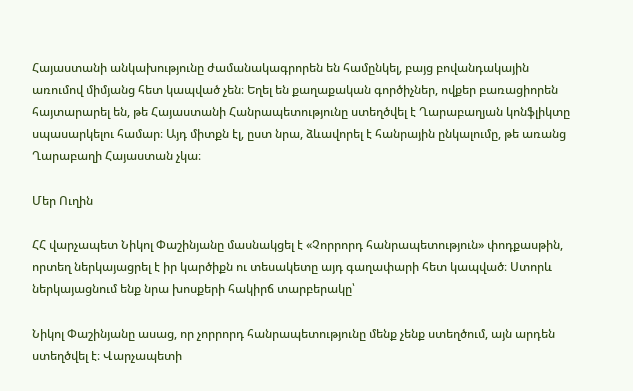Հայաստանի անկախությունը ժամանակագրորեն են համընկել, բայց բովանդակային առումով միմյանց հետ կապված չեն։ Եղել են քաղաքական գործիչներ, ովքեր բառացիորեն հայտարարել են, թե Հայաստանի Հանրապետությունը ստեղծվել է Ղարաբաղյան կոնֆլիկտը սպասարկելու համար։ Այդ միտքն էլ, ըստ նրա, ձևավորել է հանրային ընկալումը, թե առանց Ղարաբաղի Հայաստան չկա։

Մեր Ուղին

ՀՀ վարչապետ Նիկոլ Փաշինյանը մասնակցել է «Չորրորդ հանրապետություն» փոդքասթին, որտեղ ներկայացրել է իր կարծիքն ու տեսակետը այդ գաղափարի հետ կապված։ Ստորև ներկայացնում ենք նրա խոսքերի հակիրճ տարբերակը՝

Նիկոլ Փաշինյանը ասաց, որ չորրորդ հանրապետությունը մենք չենք ստեղծում, այն արդեն ստեղծվել է։ Վարչապետի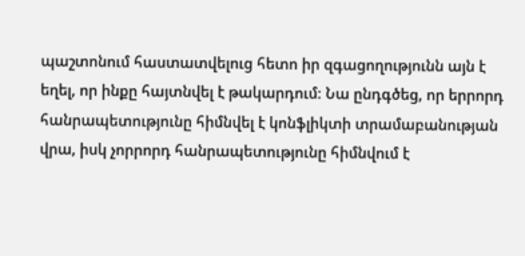պաշտոնում հաստատվելուց հետո իր զգացողությունն այն է եղել, որ ինքը հայտնվել է թակարդում։ Նա ընդգծեց, որ երրորդ հանրապետությունը հիմնվել է կոնֆլիկտի տրամաբանության վրա, իսկ չորրորդ հանրապետությունը հիմնվում է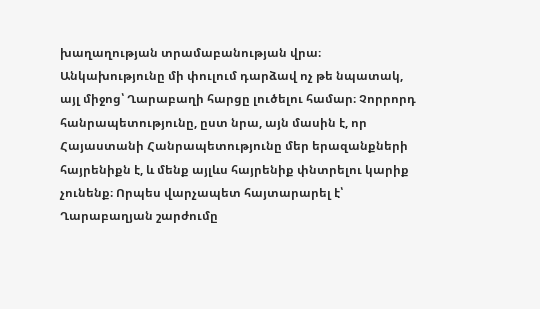խաղաղության տրամաբանության վրա։ Անկախությունը մի փուլում դարձավ ոչ թե նպատակ, այլ միջոց՝ Ղարաբաղի հարցը լուծելու համար։ Չորրորդ հանրապետությունը, ըստ նրա, այն մասին է, որ Հայաստանի Հանրապետությունը մեր երազանքների հայրենիքն է, և մենք այլևս հայրենիք փնտրելու կարիք չունենք։ Որպես վարչապետ հայտարարել է՝ Ղարաբաղյան շարժումը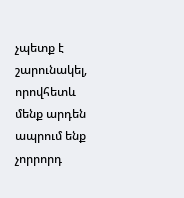չպետք է շարունակել, որովհետև մենք արդեն ապրում ենք չորրորդ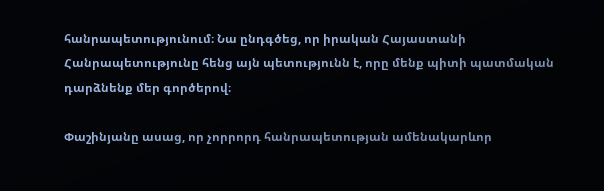հանրապետությունում։ Նա ընդգծեց, որ իրական Հայաստանի Հանրապետությունը հենց այն պետությունն է, որը մենք պիտի պատմական դարձնենք մեր գործերով։

Փաշինյանը ասաց, որ չորրորդ հանրապետության ամենակարևոր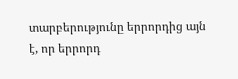տարբերությունը երրորդից այն է, որ երրորդ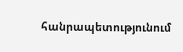հանրապետությունում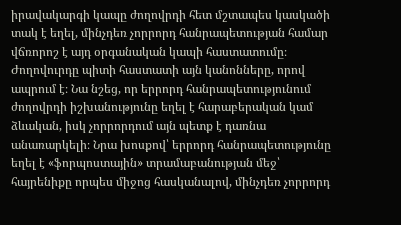իրավակարգի կապը ժողովրդի հետ մշտապես կասկածի տակ է եղել, մինչդեռ չորրորդ հանրապետության համար վճռորոշ է այդ օրգանական կապի հաստատումը։ Ժողովուրդը պիտի հաստատի այն կանոնները, որով ապրում է։ Նա նշեց, որ երրորդ հանրապետությունում ժողովրդի իշխանությունը եղել է հարաբերական կամ ձևական, իսկ չորրորդում այն պետք է դառնա անառարկելի։ Նրա խոսքով՝ երրորդ հանրապետությունը եղել է «ֆորպոստային» տրամաբանության մեջ՝ հայրենիքը որպես միջոց հասկանալով, մինչդեռ չորրորդ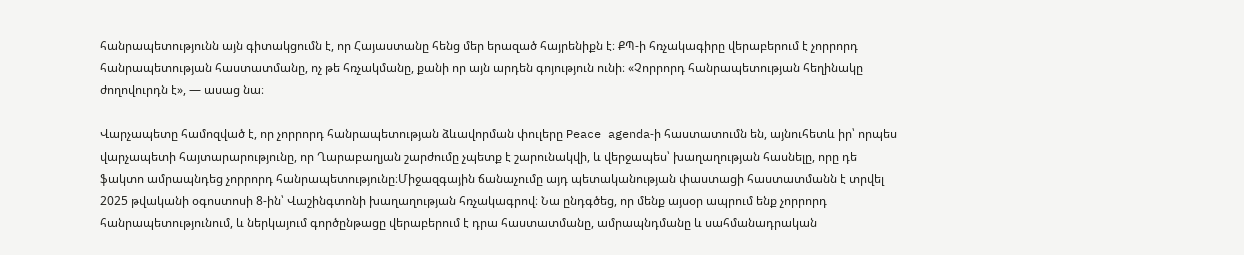հանրապետությունն այն գիտակցումն է, որ Հայաստանը հենց մեր երազած հայրենիքն է։ ՔՊ‑ի հռչակագիրը վերաբերում է չորրորդ հանրապետության հաստատմանը, ոչ թե հռչակմանը, քանի որ այն արդեն գոյություն ունի։ «Չորրորդ հանրապետության հեղինակը ժողովուրդն է», — ասաց նա։

Վարչապետը համոզված է, որ չորրորդ հանրապետության ձևավորման փուլերը Peace agenda‑ի հաստատումն են, այնուհետև իր՝ որպես վարչապետի հայտարարությունը, որ Ղարաբաղյան շարժումը չպետք է շարունակվի, և վերջապես՝ խաղաղության հասնելը, որը դե ֆակտո ամրապնդեց չորրորդ հանրապետությունը։Միջազգային ճանաչումը այդ պետականության փաստացի հաստատմանն է տրվել 2025 թվականի օգոստոսի 8‑ին՝ Վաշինգտոնի խաղաղության հռչակագրով։ Նա ընդգծեց, որ մենք այսօր ապրում ենք չորրորդ հանրապետությունում, և ներկայում գործընթացը վերաբերում է դրա հաստատմանը, ամրապնդմանը և սահմանադրական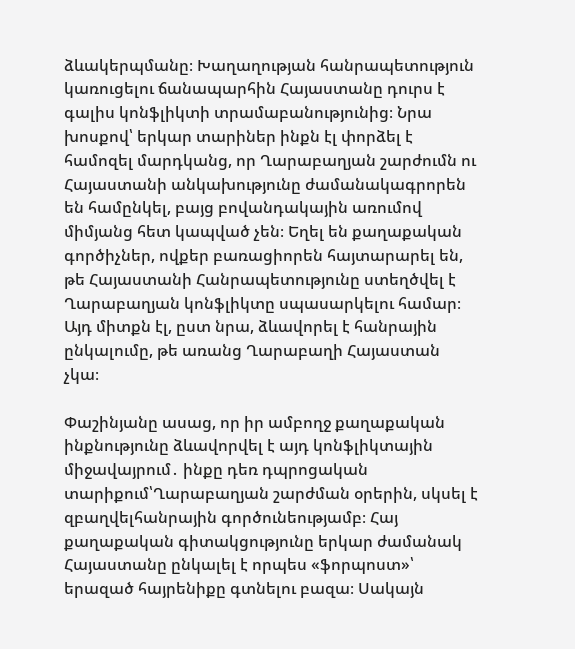ձևակերպմանը։ Խաղաղության հանրապետություն կառուցելու ճանապարհին Հայաստանը դուրս է գալիս կոնֆլիկտի տրամաբանությունից։ Նրա խոսքով՝ երկար տարիներ ինքն էլ փորձել է համոզել մարդկանց, որ Ղարաբաղյան շարժումն ու Հայաստանի անկախությունը ժամանակագրորեն են համընկել, բայց բովանդակային առումով միմյանց հետ կապված չեն։ Եղել են քաղաքական գործիչներ, ովքեր բառացիորեն հայտարարել են, թե Հայաստանի Հանրապետությունը ստեղծվել է Ղարաբաղյան կոնֆլիկտը սպասարկելու համար։ Այդ միտքն էլ, ըստ նրա, ձևավորել է հանրային ընկալումը, թե առանց Ղարաբաղի Հայաստան չկա։

Փաշինյանը ասաց, որ իր ամբողջ քաղաքական ինքնությունը ձևավորվել է այդ կոնֆլիկտային միջավայրում․ ինքը դեռ դպրոցական տարիքում՝Ղարաբաղյան շարժման օրերին, սկսել է զբաղվելհանրային գործունեությամբ։ Հայ քաղաքական գիտակցությունը երկար ժամանակ Հայաստանը ընկալել է որպես «ֆորպոստ»՝ երազած հայրենիքը գտնելու բազա։ Սակայն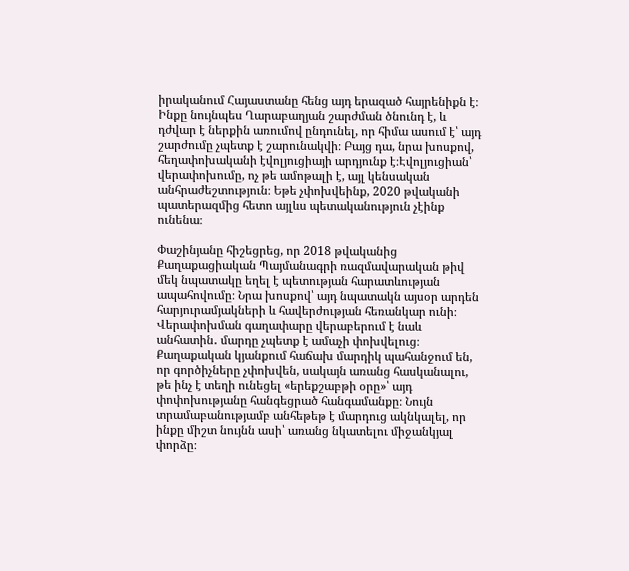իրականում Հայաստանը հենց այդ երազած հայրենիքն է։ Ինքը նույնպես Ղարաբաղյան շարժման ծնունդ է, և դժվար է ներքին առումով ընդունել, որ հիմա ասում է՝ այդ շարժումը չպետք է շարունակվի։ Բայց դա, նրա խոսքով, հեղափոխականի էվոլյուցիայի արդյունք է։Էվոլյուցիան՝ վերափոխումը, ոչ թե ամոթալի է, այլ կենսական անհրաժեշտություն։ Եթե չփոխվեինք, 2020 թվականի պատերազմից հետո այլևս պետականություն չէինք ունենա։

Փաշինյանը հիշեցրեց, որ 2018 թվականից Քաղաքացիական Պայմանագրի ռազմավարական թիվ մեկ նպատակը եղել է պետության հարատևության ապահովումը։ Նրա խոսքով՝ այդ նպատակն այսօր արդեն հարյուրամյակների և հավերժության հեռանկար ունի։ Վերափոխման գաղափարը վերաբերում է նաև անհատին․ մարդը չպետք է ամաչի փոխվելուց։ Քաղաքական կյանքում հաճախ մարդիկ պահանջում են, որ գործիչները չփոխվեն, սակայն առանց հասկանալու, թե ինչ է տեղի ունեցել «երեքշաբթի օրը»՝ այդ փոփոխությանը հանգեցրած հանգամանքը։ Նույն տրամաբանությամբ անհեթեթ է մարդուց ակնկալել, որ ինքը միշտ նույնն ասի՝ առանց նկատելու միջանկյալ փորձը։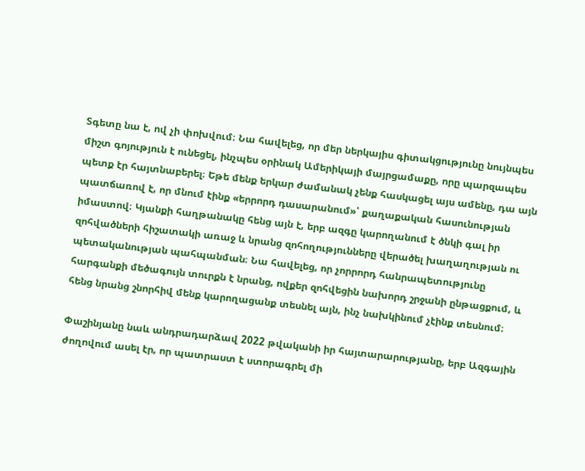Տգետը նա է, ով չի փոխվում։ Նա հավելեց, որ մեր ներկայիս գիտակցությունը նույնպես միշտ գոյություն է ունեցել, ինչպես օրինակ Ամերիկայի մայրցամաքը, որը պարզապես պետք էր հայտնաբերել։ Եթե մենք երկար ժամանակ չենք հասկացել այս ամենը, դա այն պատճառով է, որ մնում էինք «երրորդ դասարանում»՝ քաղաքական հասունության իմաստով։ Կյանքի հաղթանակը հենց այն է, երբ ազգը կարողանում է ծնկի գալ իր զոհվածների հիշատակի առաջ և նրանց զոհողությունները վերածել խաղաղության ու պետականության պահպանման։ Նա հավելեց, որ չորրորդ հանրապետությունը հարգանքի մեծագույն տուրքն է նրանց, ովքեր զոհվեցին նախորդ շրջանի ընթացքում, և հենց նրանց շնորհիվ մենք կարողացանք տեսնել այն, ինչ նախկինում չէինք տեսնում։

Փաշինյանը նաև անդրադարձավ 2022 թվականի իր հայտարարությանը, երբ Ազգային ժողովում ասել էր, որ պատրաստ է ստորագրել մի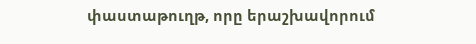փաստաթուղթ, որը երաշխավորում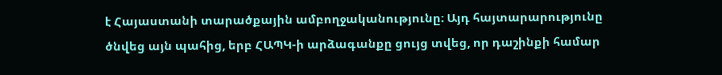է Հայաստանի տարածքային ամբողջականությունը։ Այդ հայտարարությունը ծնվեց այն պահից, երբ ՀԱՊԿ‑ի արձագանքը ցույց տվեց, որ դաշինքի համար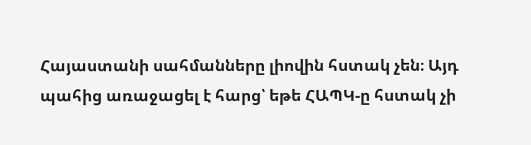Հայաստանի սահմանները լիովին հստակ չեն։ Այդ պահից առաջացել է հարց՝ եթե ՀԱՊԿ‑ը հստակ չի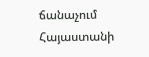ճանաչում Հայաստանի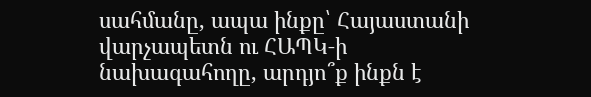սահմանը, ապա ինքը՝ Հայաստանի վարչապետն ու ՀԱՊԿ‑ի նախագահողը, արդյո՞ք ինքն է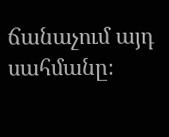ճանաչում այդ սահմանը։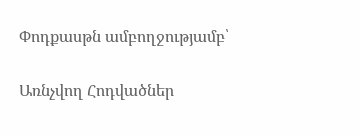Փոդքասթն ամբողջությամբ՝

Առնչվող Հոդվածներ